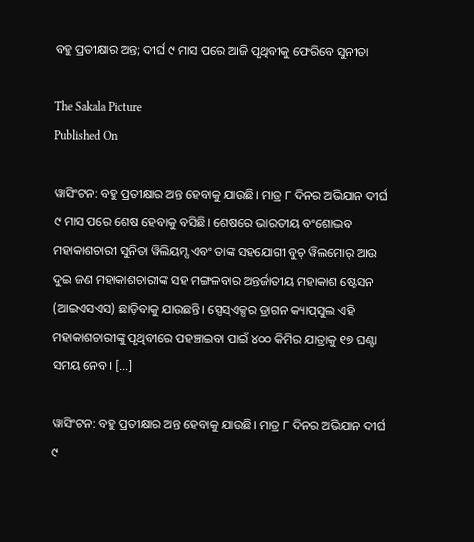ବହୁ ପ୍ରତୀକ୍ଷାର ଅନ୍ତ; ଦୀର୍ଘ ୯ ମାସ ପରେ ଆଜି ପୃଥିବୀକୁ ଫେରିବେ ସୁନୀତା

The Sakala Picture
Published On

ୱାସିଂଟନ: ବହୁ ପ୍ରତୀକ୍ଷାର ଅନ୍ତ ହେବାକୁ ଯାଉଛି। ମାତ୍ର ୮ ଦିନର ଅଭିଯାନ ଦୀର୍ଘ ୯ ମାସ ପରେ ଶେଷ ହେବାକୁ ବସିଛି। ଶେଷରେ ଭାରତୀୟ ବଂଶୋଦ୍ଭବ ମହାକାଶଚାରୀ ସୁନିତା ୱିଲିୟମ୍ସ ଏବଂ ତାଙ୍କ ସହଯୋଗୀ ବୁଚ୍‌ ୱିଲମୋର୍‌ ଆଉ ଦୁଇ ଜଣ ମହାକାଶଚାରୀଙ୍କ ସହ ମଙ୍ଗଳବାର ଅନ୍ତର୍ଜାତୀୟ ମହାକାଶ ଷ୍ଟେସନ (ଆଇଏସଏସ) ଛାଡ଼ିବାକୁ ଯାଉଛନ୍ତି। ସ୍ପେସ୍‌ଏକ୍ସର ଡ୍ରାଗନ କ୍ୟାପ୍‌ସୁଲ ଏହି ମହାକାଶଚାରୀଙ୍କୁ ପୃଥିବୀରେ ପହଞ୍ଚାଇବା ପାଇଁ ୪୦୦ କିମିର ଯାତ୍ରାକୁ ୧୭ ଘଣ୍ଟା ସମୟ ନେବ। […]

ୱାସିଂଟନ: ବହୁ ପ୍ରତୀକ୍ଷାର ଅନ୍ତ ହେବାକୁ ଯାଉଛି। ମାତ୍ର ୮ ଦିନର ଅଭିଯାନ ଦୀର୍ଘ ୯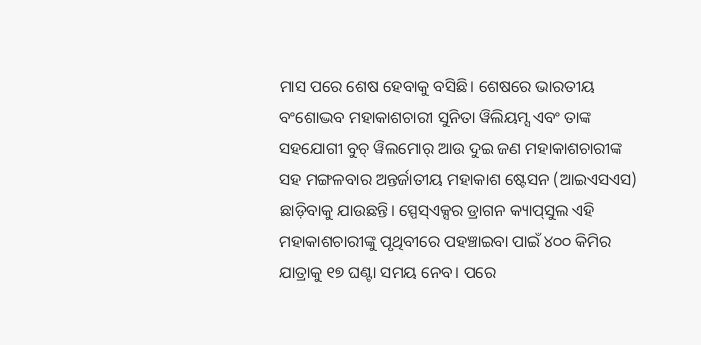ମାସ ପରେ ଶେଷ ହେବାକୁ ବସିଛି। ଶେଷରେ ଭାରତୀୟ ବଂଶୋଦ୍ଭବ ମହାକାଶଚାରୀ ସୁନିତା ୱିଲିୟମ୍ସ ଏବଂ ତାଙ୍କ ସହଯୋଗୀ ବୁଚ୍‌ ୱିଲମୋର୍‌ ଆଉ ଦୁଇ ଜଣ ମହାକାଶଚାରୀଙ୍କ ସହ ମଙ୍ଗଳବାର ଅନ୍ତର୍ଜାତୀୟ ମହାକାଶ ଷ୍ଟେସନ (ଆଇଏସଏସ) ଛାଡ଼ିବାକୁ ଯାଉଛନ୍ତି। ସ୍ପେସ୍‌ଏକ୍ସର ଡ୍ରାଗନ କ୍ୟାପ୍‌ସୁଲ ଏହି ମହାକାଶଚାରୀଙ୍କୁ ପୃଥିବୀରେ ପହଞ୍ଚାଇବା ପାଇଁ ୪୦୦ କିମିର ଯାତ୍ରାକୁ ୧୭ ଘଣ୍ଟା ସମୟ ନେବ। ପରେ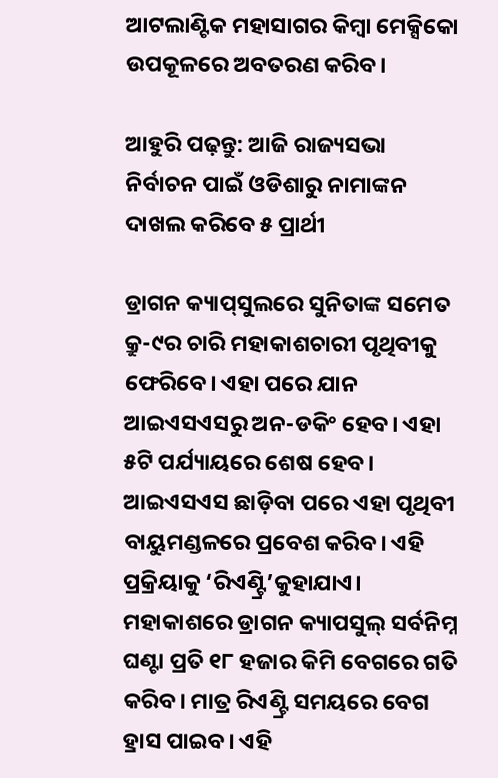ଆଟଲାଣ୍ଟିକ ମହାସାଗର କିମ୍ବା ମେକ୍ସିକୋ ଉପକୂଳରେ ଅବତରଣ କରିବ।

ଆହୁରି ପଢ଼ନ୍ତୁ: ଆଜି ରାଜ୍ୟସଭା ନିର୍ବାଚନ ପାଇଁ ଓଡିଶାରୁ ନାମାଙ୍କନ ଦାଖଲ କରିବେ ୫ ପ୍ରାର୍ଥୀ

ଡ୍ରାଗନ କ୍ୟାପ୍‌ସୁଲରେ ସୁନିତାଙ୍କ ସମେତ କ୍ରୁ-୯ର ଚାରି ମହାକାଶଚାରୀ ପୃଥିବୀକୁ ଫେରିବେ। ଏହା ପରେ ଯାନ ଆଇଏସଏସରୁ ଅନ-ଡକିଂ ହେବ। ଏହା ୫ଟି ପର୍ଯ୍ୟାୟରେ ଶେଷ ହେବ। ଆଇଏସଏସ ଛାଡ଼ିବା ପରେ ଏହା ପୃଥିବୀ ବାୟୁମଣ୍ଡଳରେ ପ୍ରବେଶ କରିବ। ଏହି ପ୍ରକ୍ରିୟାକୁ ‘ରିଏଣ୍ଟ୍ରି’କୁହାଯାଏ। ମହାକାଶରେ ଡ୍ରାଗନ କ୍ୟାପସୁଲ୍‌ ସର୍ବନିମ୍ନ ଘଣ୍ଟା ପ୍ରତି ୧୮ ହଜାର କିମି ବେଗରେ ଗତି କରିବ। ମାତ୍ର ରିଏଣ୍ଟ୍ରି ସମୟରେ ବେଗ ହ୍ରାସ ପାଇବ। ଏହି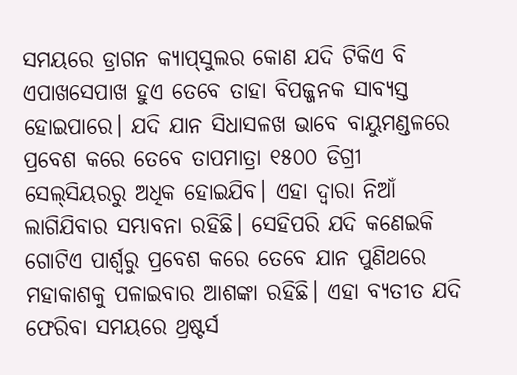ସମୟରେ ଡ୍ରାଗନ କ୍ୟାପ୍‌ସୁଲର କୋଣ ଯଦି ଟିକିଏ ବି ଏପାଖସେପାଖ ହୁଏ ତେବେ ତାହା ବିପଜ୍ଜନକ ସାବ୍ୟସ୍ତ ହୋଇପାରେ। ଯଦି ଯାନ ସିଧାସଳଖ ଭାବେ ବାୟୁମଣ୍ଡଳରେ ପ୍ରବେଶ କରେ ତେବେ ତାପମାତ୍ରା ୧୫୦୦ ଡିଗ୍ରୀ ସେଲ୍‌ସିୟରରୁ ଅଧିକ ହୋଇଯିବ। ଏହା ଦ୍ବାରା ନିଆଁ ଲାଗିଯିବାର ସମ୍ଭାବନା ରହିଛି। ସେହିପରି ଯଦି କଣେଇକି ଗୋଟିଏ ପାର୍ଶ୍ବରୁ ପ୍ରବେଶ କରେ ତେବେ ଯାନ ପୁଣିଥରେ ମହାକାଶକୁ ପଳାଇବାର ଆଶଙ୍କା ରହିଛି। ଏହା ବ୍ୟତୀତ ଯଦି ଫେରିବା ସମୟରେ ଥ୍ରଷ୍ଟର୍ସ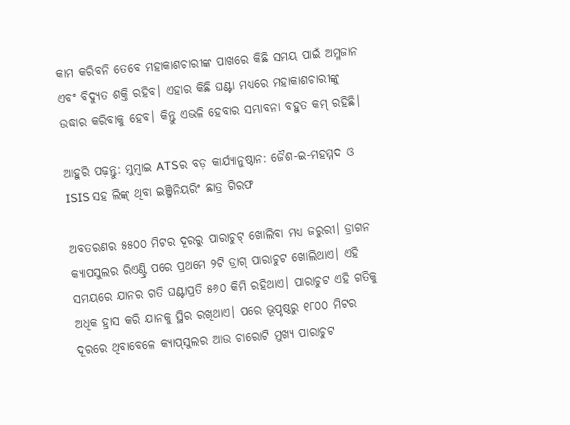କାମ କରିବନି ତେବେ ମହାକାଶଚାରୀଙ୍କ ପାଖରେ କିଛି ସମୟ ପାଇଁ ଅମ୍ଳଜାନ ଏବଂ ବିଦ୍ୟୁତ ଶକ୍ତି ରହିବ। ଏହାର କିଛି ଘଣ୍ଟା ମଧ୍ୟରେ ମହାକାଶଚାରୀଙ୍କୁ ଉଦ୍ଧାର କରିବାକୁ ହେବ। କିନ୍ତୁ ଏଭଳି ହେବାର ସମ୍ଭାବନା ବହୁତ କମ୍‌ ରହିଛି।

ଆହୁରି ପଢ଼ନ୍ତୁ: ମୁମ୍ବାଇ ATSର ବଡ଼ କାର୍ଯ୍ୟାନୁଷ୍ଠାନ: ଜୈଶ-ଇ-ମହମ୍ମଦ ଓ ISIS ସହ ଲିଙ୍କ୍ ଥିବା ଇଞ୍ଜିନିୟରିଂ ଛାତ୍ର ଗିରଫ

ଅବତରଣର ୫୫୦୦ ମିଟର ଦୂରରୁ ପାରାଚୁଟ୍‌ ଖୋଲିବା ମଧ୍ୟ ଜରୁରୀ। ଡ୍ରାଗନ କ୍ୟାପସୁଲର ରିଏଣ୍ଟ୍ରି ପରେ ପ୍ରଥମେ ୨ଟି ଡ୍ରାଗ୍‌ ପାରାଚୁଟ ଖୋଲିଥାଏ। ଏହି ସମୟରେ ଯାନର ଗତି ଘଣ୍ଟାପ୍ରତି ୫୬୦ କିମି ରହିଥାଏ। ପାରାଚୁଟ ଏହି ଗତିକୁ ଅଧିକ ହ୍ରାସ କରି ଯାନକୁ ସ୍ଥିର ରଖିଥାଏ। ପରେ ଭୂପୃଷ୍ଠରୁ ୧୮୦୦ ମିଟର ଦୂରରେ ଥିବାବେଳେ କ୍ୟାପ୍‌ସୁଲର ଆଉ ଚାରୋଟି ମୁଖ୍ୟ ପାରାଚୁଟ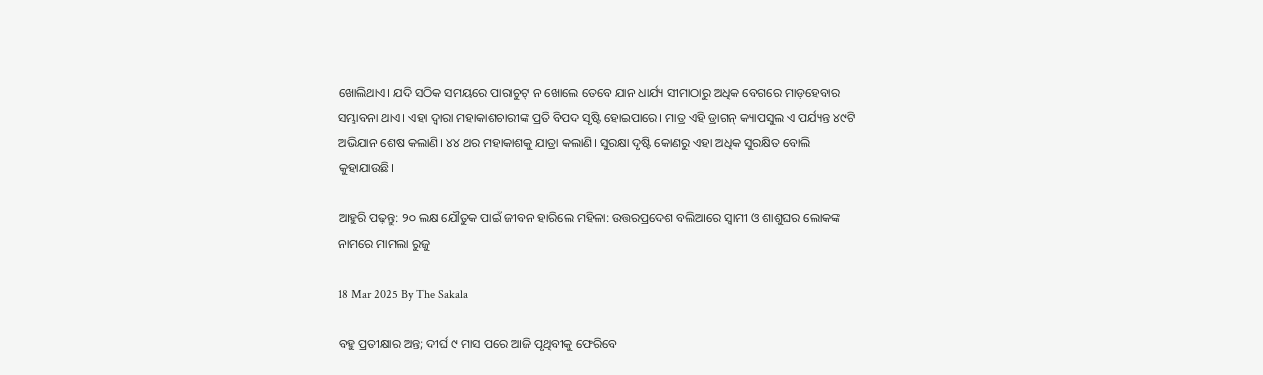ଖୋଲିଥାଏ। ଯଦି ସଠିକ ସମୟରେ ପାରାଚୁଟ୍‌ ନ ଖୋଲେ ତେବେ ଯାନ ଧାର୍ଯ୍ୟ ସୀମାଠାରୁ ଅଧିକ ବେଗରେ ମାଡ଼ହେବାର ସମ୍ଭାବନା ଥାଏ। ଏହା ଦ୍ବାରା ମହାକାଶଚାରୀଙ୍କ ପ୍ରତି ବିପଦ ସୃଷ୍ଟି ହୋଇପାରେ। ମାତ୍ର ଏହି ଡ୍ରାଗନ୍‌ କ୍ୟାପସୁଲ ଏ ପର୍ଯ୍ୟନ୍ତ ୪୯ଟି ଅଭିଯାନ ଶେଷ କଲାଣି। ୪୪ ଥର ମହାକାଶକୁ ଯାତ୍ରା କଲାଣି। ସୁରକ୍ଷା ଦୃଷ୍ଟି କୋଣରୁ ଏହା ଅଧିକ ସୁରକ୍ଷିତ ବୋଲି କୁହାଯାଉଛି।

ଆହୁରି ପଢ଼ନ୍ତୁ: ୨୦ ଲକ୍ଷ ଯୌତୁକ ପାଇଁ ଜୀବନ ହାରିଲେ ମହିଳା: ଉତ୍ତରପ୍ରଦେଶ ବଲିଆରେ ସ୍ୱାମୀ ଓ ଶାଶୁଘର ଲୋକଙ୍କ ନାମରେ ମାମଲା ରୁଜୁ

18 Mar 2025 By The Sakala

ବହୁ ପ୍ରତୀକ୍ଷାର ଅନ୍ତ; ଦୀର୍ଘ ୯ ମାସ ପରେ ଆଜି ପୃଥିବୀକୁ ଫେରିବେ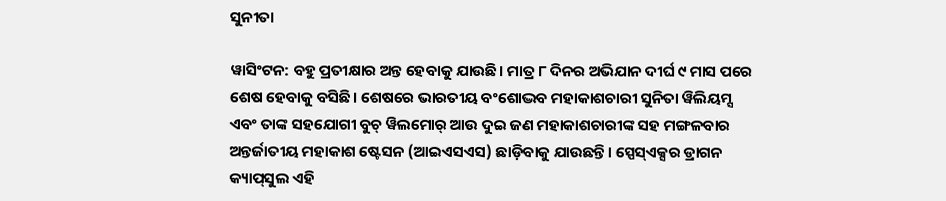ସୁନୀତା

ୱାସିଂଟନ: ବହୁ ପ୍ରତୀକ୍ଷାର ଅନ୍ତ ହେବାକୁ ଯାଉଛି। ମାତ୍ର ୮ ଦିନର ଅଭିଯାନ ଦୀର୍ଘ ୯ ମାସ ପରେ ଶେଷ ହେବାକୁ ବସିଛି। ଶେଷରେ ଭାରତୀୟ ବଂଶୋଦ୍ଭବ ମହାକାଶଚାରୀ ସୁନିତା ୱିଲିୟମ୍ସ ଏବଂ ତାଙ୍କ ସହଯୋଗୀ ବୁଚ୍‌ ୱିଲମୋର୍‌ ଆଉ ଦୁଇ ଜଣ ମହାକାଶଚାରୀଙ୍କ ସହ ମଙ୍ଗଳବାର ଅନ୍ତର୍ଜାତୀୟ ମହାକାଶ ଷ୍ଟେସନ (ଆଇଏସଏସ) ଛାଡ଼ିବାକୁ ଯାଉଛନ୍ତି। ସ୍ପେସ୍‌ଏକ୍ସର ଡ୍ରାଗନ କ୍ୟାପ୍‌ସୁଲ ଏହି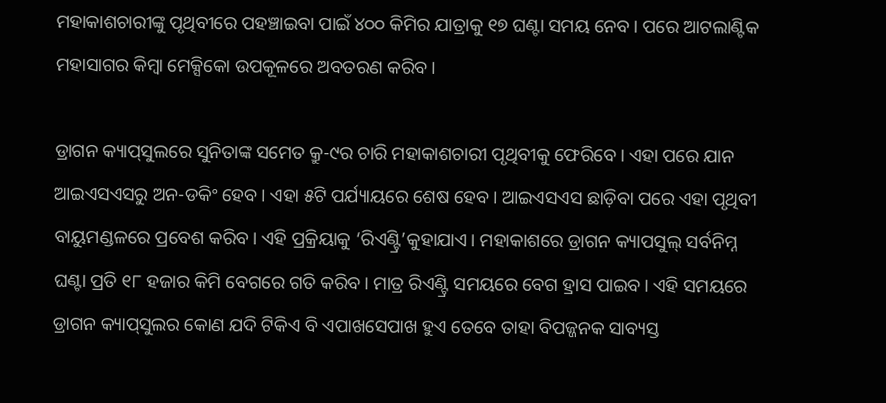ମହାକାଶଚାରୀଙ୍କୁ ପୃଥିବୀରେ ପହଞ୍ଚାଇବା ପାଇଁ ୪୦୦ କିମିର ଯାତ୍ରାକୁ ୧୭ ଘଣ୍ଟା ସମୟ ନେବ। ପରେ ଆଟଲାଣ୍ଟିକ ମହାସାଗର କିମ୍ବା ମେକ୍ସିକୋ ଉପକୂଳରେ ଅବତରଣ କରିବ।

ଡ୍ରାଗନ କ୍ୟାପ୍‌ସୁଲରେ ସୁନିତାଙ୍କ ସମେତ କ୍ରୁ-୯ର ଚାରି ମହାକାଶଚାରୀ ପୃଥିବୀକୁ ଫେରିବେ। ଏହା ପରେ ଯାନ ଆଇଏସଏସରୁ ଅନ-ଡକିଂ ହେବ। ଏହା ୫ଟି ପର୍ଯ୍ୟାୟରେ ଶେଷ ହେବ। ଆଇଏସଏସ ଛାଡ଼ିବା ପରେ ଏହା ପୃଥିବୀ ବାୟୁମଣ୍ଡଳରେ ପ୍ରବେଶ କରିବ। ଏହି ପ୍ରକ୍ରିୟାକୁ ‘ରିଏଣ୍ଟ୍ରି’କୁହାଯାଏ। ମହାକାଶରେ ଡ୍ରାଗନ କ୍ୟାପସୁଲ୍‌ ସର୍ବନିମ୍ନ ଘଣ୍ଟା ପ୍ରତି ୧୮ ହଜାର କିମି ବେଗରେ ଗତି କରିବ। ମାତ୍ର ରିଏଣ୍ଟ୍ରି ସମୟରେ ବେଗ ହ୍ରାସ ପାଇବ। ଏହି ସମୟରେ ଡ୍ରାଗନ କ୍ୟାପ୍‌ସୁଲର କୋଣ ଯଦି ଟିକିଏ ବି ଏପାଖସେପାଖ ହୁଏ ତେବେ ତାହା ବିପଜ୍ଜନକ ସାବ୍ୟସ୍ତ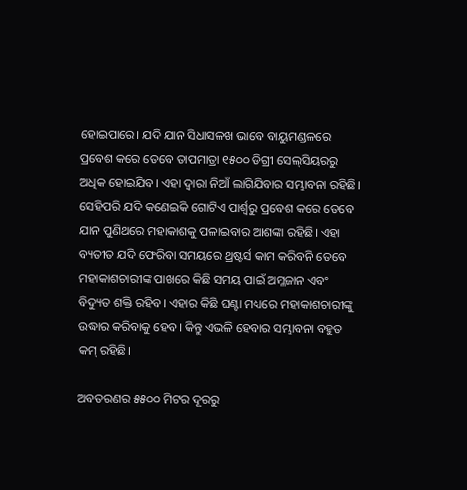ହୋଇପାରେ। ଯଦି ଯାନ ସିଧାସଳଖ ଭାବେ ବାୟୁମଣ୍ଡଳରେ ପ୍ରବେଶ କରେ ତେବେ ତାପମାତ୍ରା ୧୫୦୦ ଡିଗ୍ରୀ ସେଲ୍‌ସିୟରରୁ ଅଧିକ ହୋଇଯିବ। ଏହା ଦ୍ବାରା ନିଆଁ ଲାଗିଯିବାର ସମ୍ଭାବନା ରହିଛି। ସେହିପରି ଯଦି କଣେଇକି ଗୋଟିଏ ପାର୍ଶ୍ବରୁ ପ୍ରବେଶ କରେ ତେବେ ଯାନ ପୁଣିଥରେ ମହାକାଶକୁ ପଳାଇବାର ଆଶଙ୍କା ରହିଛି। ଏହା ବ୍ୟତୀତ ଯଦି ଫେରିବା ସମୟରେ ଥ୍ରଷ୍ଟର୍ସ କାମ କରିବନି ତେବେ ମହାକାଶଚାରୀଙ୍କ ପାଖରେ କିଛି ସମୟ ପାଇଁ ଅମ୍ଳଜାନ ଏବଂ ବିଦ୍ୟୁତ ଶକ୍ତି ରହିବ। ଏହାର କିଛି ଘଣ୍ଟା ମଧ୍ୟରେ ମହାକାଶଚାରୀଙ୍କୁ ଉଦ୍ଧାର କରିବାକୁ ହେବ। କିନ୍ତୁ ଏଭଳି ହେବାର ସମ୍ଭାବନା ବହୁତ କମ୍‌ ରହିଛି।

ଅବତରଣର ୫୫୦୦ ମିଟର ଦୂରରୁ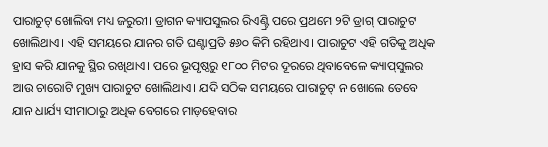ପାରାଚୁଟ୍‌ ଖୋଲିବା ମଧ୍ୟ ଜରୁରୀ। ଡ୍ରାଗନ କ୍ୟାପସୁଲର ରିଏଣ୍ଟ୍ରି ପରେ ପ୍ରଥମେ ୨ଟି ଡ୍ରାଗ୍‌ ପାରାଚୁଟ ଖୋଲିଥାଏ। ଏହି ସମୟରେ ଯାନର ଗତି ଘଣ୍ଟାପ୍ରତି ୫୬୦ କିମି ରହିଥାଏ। ପାରାଚୁଟ ଏହି ଗତିକୁ ଅଧିକ ହ୍ରାସ କରି ଯାନକୁ ସ୍ଥିର ରଖିଥାଏ। ପରେ ଭୂପୃଷ୍ଠରୁ ୧୮୦୦ ମିଟର ଦୂରରେ ଥିବାବେଳେ କ୍ୟାପ୍‌ସୁଲର ଆଉ ଚାରୋଟି ମୁଖ୍ୟ ପାରାଚୁଟ ଖୋଲିଥାଏ। ଯଦି ସଠିକ ସମୟରେ ପାରାଚୁଟ୍‌ ନ ଖୋଲେ ତେବେ ଯାନ ଧାର୍ଯ୍ୟ ସୀମାଠାରୁ ଅଧିକ ବେଗରେ ମାଡ଼ହେବାର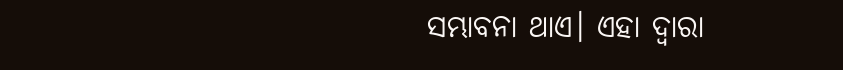ସମ୍ଭାବନା ଥାଏ। ଏହା ଦ୍ବାରା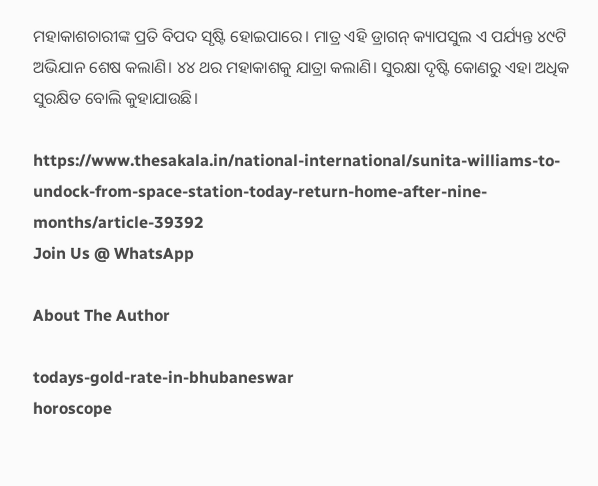ମହାକାଶଚାରୀଙ୍କ ପ୍ରତି ବିପଦ ସୃଷ୍ଟି ହୋଇପାରେ। ମାତ୍ର ଏହି ଡ୍ରାଗନ୍‌ କ୍ୟାପସୁଲ ଏ ପର୍ଯ୍ୟନ୍ତ ୪୯ଟି ଅଭିଯାନ ଶେଷ କଲାଣି। ୪୪ ଥର ମହାକାଶକୁ ଯାତ୍ରା କଲାଣି। ସୁରକ୍ଷା ଦୃଷ୍ଟି କୋଣରୁ ଏହା ଅଧିକ ସୁରକ୍ଷିତ ବୋଲି କୁହାଯାଉଛି।

https://www.thesakala.in/national-international/sunita-williams-to-undock-from-space-station-today-return-home-after-nine-months/article-39392
Join Us @ WhatsApp

About The Author

todays-gold-rate-in-bhubaneswar
horoscope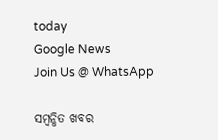today
Google News
Join Us @ WhatsApp

ସମ୍ବନ୍ଧିତ ଖବର